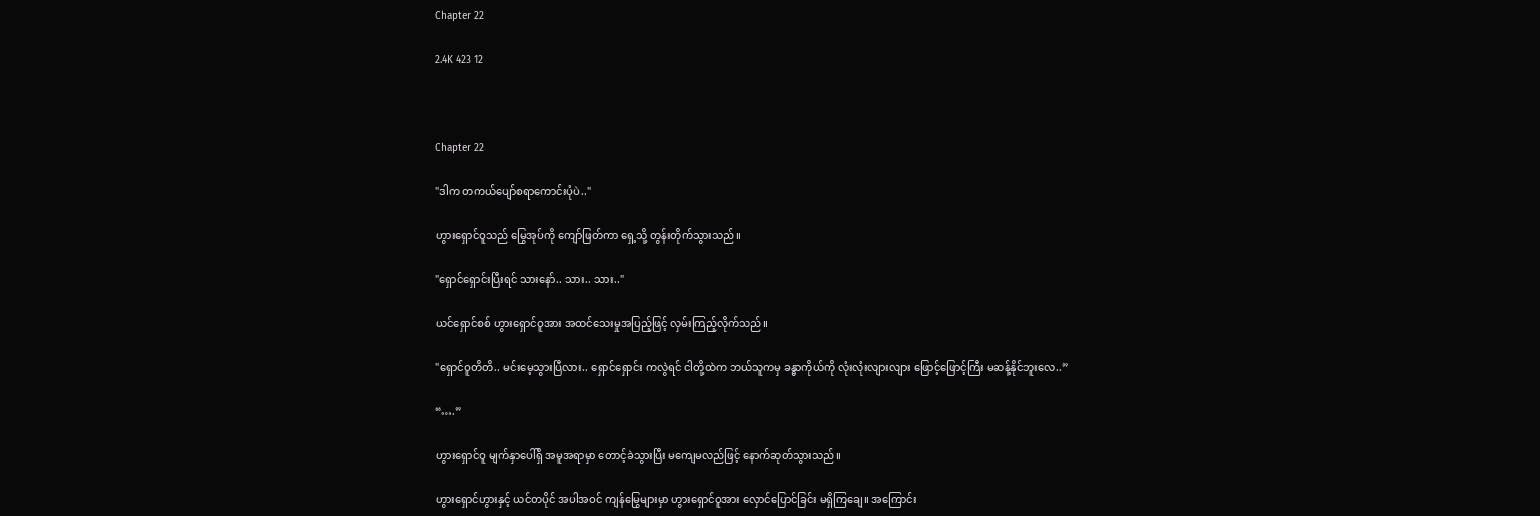Chapter 22

2.4K 423 12



Chapter 22

"ဒါက တကယ်ပျော်စရာကောင်းပုံပဲ.."

ဟွားရှောင်ဝူသည် မြွေအုပ်ကို ကျော်ဖြတ်ကာ ရှေ့သို့ တွန်းတိုက်သွားသည်။

"ရှောင်ရှောင်းပြီးရင် သားနော်.. သား.. သား.."

ယင်ရှောင်စစ် ဟွားရှောင်ဝူအား အထင်သေးမှုအပြည့်ဖြင့် လှမ်းကြည့်လိုက်သည်။

"ရှောင်ဝူတိတိ.. မင်းမေ့သွားပြီလား.. ရှောင်ရှောင်း ကလွဲရင် ငါတို့ထဲက ဘယ်သူကမှ ခန္ဓာကိုယ်ကို လုံးလုံးလျားလျား ဖြောင့်ဖြောင့်ကြီး မဆန့်နိုင်ဘူးလေ..”

“….”

ဟွားရှောင်ဝူ မျက်နှာပေါ်ရှိ အမူအရာမှာ တောင့်ခဲသွားပြီး မကျေမလည်ဖြင့် နောက်ဆုတ်သွားသည်။

ဟွားရှောင်ဟွားနှင့် ယင်တပိုင် အပါအဝင် ကျန်မြွေများမှာ ဟွားရှောင်ဝူအား လှောင်ပြောင်ခြင်း မရှိကြချေ။ အကြောင်း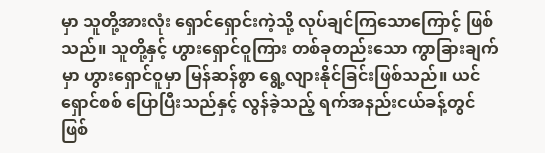မှာ သူတို့အားလုံး ရှောင်ရှောင်းကဲ့သို့ လုပ်ချင်ကြသောကြောင့် ဖြစ်သည်။ သူတို့နှင့် ဟွားရှောင်ဝူကြား တစ်ခုတည်းသော ကွာခြားချက်မှာ ဟွားရှောင်ဝူမှာ မြန်ဆန်စွာ ရွေ့လျားနိုင်ခြင်းဖြစ်သည်။ ယင်ရှောင်စစ် ပြောပြီးသည်နှင့် လွန်ခဲ့သည့် ရက်အနည်းငယ်ခန့်တွင် ဖြစ်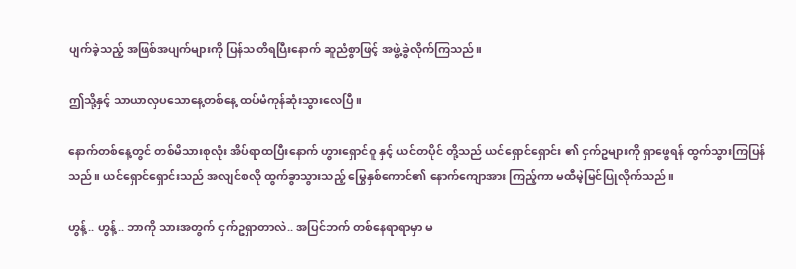ပျက်ခဲ့သည့် အဖြစ်အပျက်များကို ပြန်သတိရပြီးနောက် ဆူညံစွာဖြင့် အဖွဲ့ခွဲလိုက်ကြသည်။

ဤသို့နှင့် သာယာလှပသောနေ့တစ်နေ့ ထပ်မံကုန်ဆုံးသွားလေပြီ။

နောက်တစ်နေ့တွင် တစ်မိသားစုလုံး အိပ်ရာထပြီးနောက် ဟွားရှောင်ဝူ နှင့် ယင်တပိုင် တို့သည် ယင်ရှောင်ရှောင်း ၏ ငှက်ဥများကို ရှာဖွေရန် ထွက်သွားကြပြန်သည်။ ယင်ရှောင်ရှောင်းသည် အလျင်စလို ထွက်ခွာသွားသည့် မြွေနှစ်ကောင်၏ နောက်ကျောအား ကြည့်ကာ မထီမဲ့မြင်ပြုလိုက်သည်။

ဟွန့်.. ဟွန့်.. ဘာကို သားအတွက် ငှက်ဥရှာတာလဲ.. အပြင်ဘက် တစ်နေရာရာမှာ မ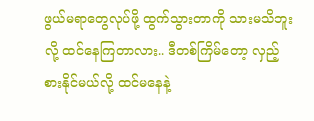ဖွယ်မရာတွေလုပ်ဖို့ ထွက်သွားတာကို သားမသိဘူးလို့ ထင်နေကြတာလား.. ဒီတစ်ကြိမ်တော့ လှည့်စားနိုင်မယ်လို့ ထင်မနေနဲ့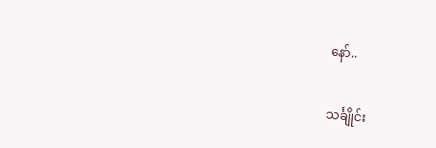နော်..

သင်္ချိုင်း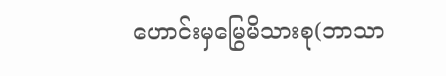ဟောင်းမှမြွေမိသားစု(ဘာသာ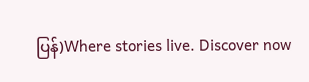ပြန်)Where stories live. Discover now